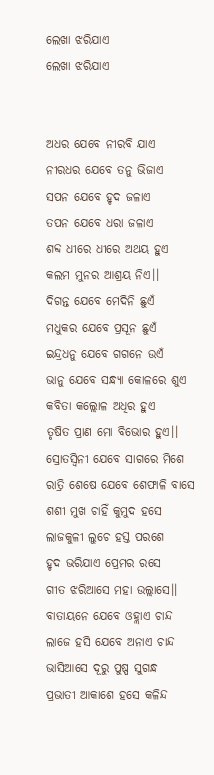ଲେଖା ଝରିଯାଏ
ଲେଖା ଝରିଯାଏ


ଅଧର ଯେବେ ନୀରବି ଯାଏ
ନୀରଧର ଯେବେ ତନୁ ଭିଜାଏ
ସପନ ଯେବେ ହୃଦ ଜଳାଏ
ତପନ ଯେବେ ଧରା ଜଳାଏ
ଶବ୍ଦ ଧୀରେ ଧୀରେ ଅଥୟ ହୁଏ
କଲମ ମୁନର ଆଶ୍ରୟ ନିଏ।।
ଦିଗନ୍ତ ଯେବେ ମେଦିନି ଛୁଏଁ
ମଧୁକର ଯେବେ ପ୍ରସୂନ ଛୁଏଁ
ଇନ୍ଦ୍ରଧନୁ ଯେବେ ଗଗନେ ଉଏଁ
ଭାନୁ ଯେବେ ସନ୍ଧ୍ୟା କୋଳରେ ଶୁଏ
କବିତା କଲ୍ଲୋଳ ଅଧିର ହୁଏ
ତୃଷିତ ପ୍ରାଣ ମୋ ବିଭୋର ହୁଏ।।
ସ୍ରୋତସ୍ୱିନୀ ଯେବେ ସାଗରେ ମିଶେ
ରାତ୍ରି ଶେଷେ ଯେବେ ଶେଫାଳି ବାସେ
ଶଶୀ ମୁଖ ଚାହିଁ କୁମୁଦ ହସେ
ଲାଜକୁଳୀ ଲୁଚେ ହସ୍ତ ପରଶେ
ହୃଦ ଭରିଯାଏ ପ୍ରେମର ରସେ
ଗୀତ ଝରିଆସେ ମହା ଉଲ୍ଲାସେ।।
ବାତାୟନେ ଯେବେ ଓହ୍ଲାଏ ଚାନ୍ଦ
ଲାଜେ ହସି ଯେବେ ଅନାଏ ଚାନ୍ଦ
ଭାସିଆସେ ଦୂରୁ ପୁଷ୍ପ ସୁଗନ୍ଧ
ପ୍ରଭାତୀ ଆକାଶେ ହସେ କଳିନ୍ଦ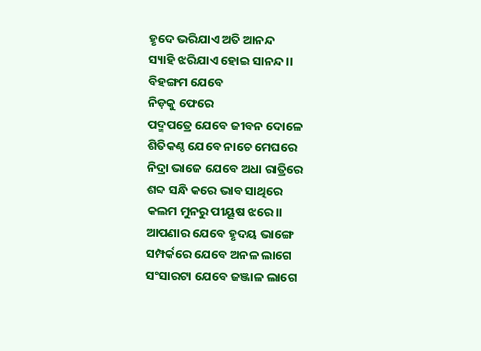ହୃଦେ ଭରିଯାଏ ଅତି ଆନନ୍ଦ
ସ୍ୟାହି ଝରିଯାଏ ହୋଇ ସାନନ୍ଦ।।
ବିହଙ୍ଗମ ଯେବେ
ନିଡ଼କୁ ଫେରେ
ପଦ୍ମପତ୍ରେ ଯେବେ ଜୀବନ ଦୋଳେ
ଶିତିକଣ୍ଠ ଯେବେ ନାଚେ ମେଘରେ
ନିଦ୍ରା ଭାଜେ ଯେବେ ଅଧା ରାତ୍ରିରେ
ଶବ୍ଦ ସନ୍ଧି କରେ ଭାବ ସାଥିରେ
କଲମ ମୁନରୁ ପୀୟୂଷ ଝରେ।।
ଆପଣାର ଯେବେ ହୃଦୟ ଭାଙ୍ଗେ
ସମ୍ପର୍କରେ ଯେବେ ଅନଳ ଲାଗେ
ସଂସାରଟା ଯେବେ ଜଞ୍ଜାଳ ଲାଗେ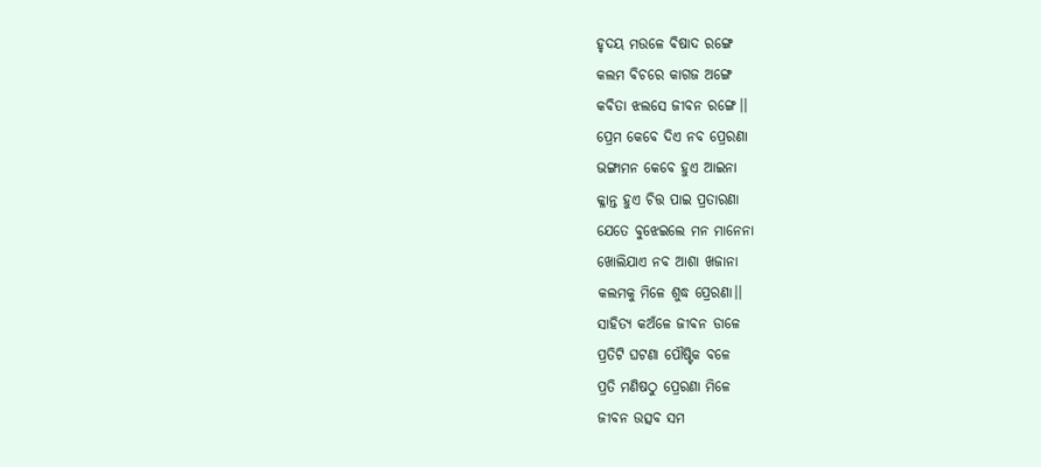ହୃଦୟ ମଉଳେ ବିଷାଦ ରଙ୍ଗେ
କଲମ ବିଚରେ କାଗଜ ଅଙ୍ଗେ
କବିତା ଝଲସେ ଜୀବନ ରଙ୍ଗେ।।
ପ୍ରେମ କେବେ ଦିଏ ନବ ପ୍ରେରଣା
ଭଙ୍ଗାମନ କେବେ ହୁଏ ଆଇନା
କ୍ଳାନ୍ତ ହୁଏ ଚିତ୍ତ ପାଇ ପ୍ରତାରଣା
ଯେତେ ବୁଝେଇଲେ ମନ ମାନେନା
ଖୋଲିଯାଏ ନବ ଆଶା ଖଜାନା
କଲମକୁ ମିଳେ ଶୁଦ୍ଧ ପ୍ରେରଣା।।
ସାହିତ୍ୟ କଅଁଳେ ଜୀବନ ଡାଳେ
ପ୍ରତିଟି ଘଟଣା ପୌଷ୍ଟିକ ବଳେ
ପ୍ରତି ମଣିଷଠୁ ପ୍ରେରଣା ମିଳେ
ଜୀବନ ଉତ୍ସବ ସମ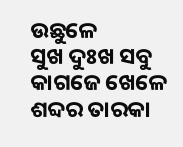ଉଛୁଳେ
ସୁଖ ଦୁଃଖ ସବୁ କାଗଜେ ଖେଳେ
ଶବ୍ଦର ତାରକା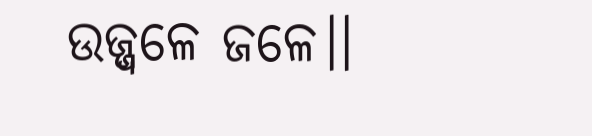ଉଜ୍ଜ୍ୱଳେ ଜଳେ।।